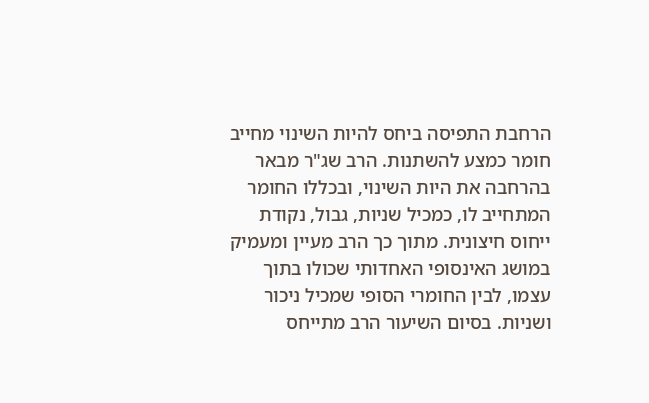הרחבת התפיסה ביחס להיות השינוי מחייב חומר כמצע להשתנות. הרב שג"ר מבאר בהרחבה את היות השינוי, ובכללו החומר המתחייב לו, כמכיל שניות, גבול, נקודת ייחוס חיצונית. מתוך כך הרב מעיין ומעמיק במושג האינסופי האחדותי שכולו בתוך עצמו, לבין החומרי הסופי שמכיל ניכור ושניות. בסיום השיעור הרב מתייחס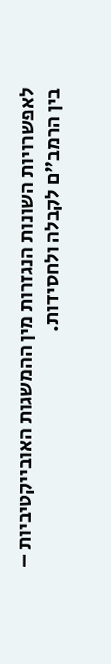לאפשרויות השונות הנגזרות מין ההמשגות האובייקטיביות – בין הרמב"ם לקבלה ולחסידות.